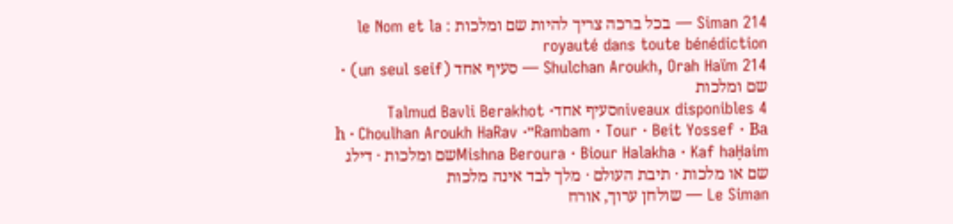Siman 214 — בכל ברכה צריך להיות שם ומלכות : le Nom et la royauté dans toute bénédiction
Shulchan Aroukh, Orah Haïm 214 — סעיף אחד (un seul seif) · שם ומלכות
4 niveaux disponiblesסעיף אחדTalmud Bavli Berakhot · Rambam · Tour · Beit Yossef · Ba״h · Choulhan Aroukh HaRav · Mishna Beroura · Biour Halakha · Kaf haḤaimשם ומלכות · דילג שם או מלכות · תיבת העולם · מלך לבד אינה מלכות
Le Siman — שולחן ערוך, אורח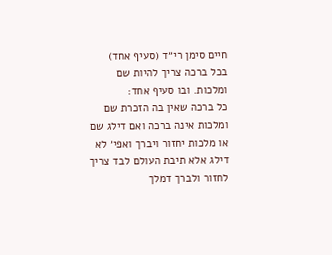חיים סימן רי״ד (סעיף אחד)
בכל ברכה צריך להיות שם ומלכות. ובו סעיף אחד:
כל ברכה שאין בה הזכרת שם ומלכות אינה ברכה ואם דילג שם או מלכות יחזור ויברך ואפי׳ לא דילג אלא תיבת העולם לבד צריך לחזור ולברך דמלך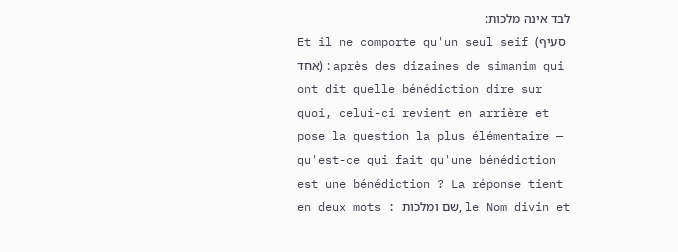לבד אינה מלכות:
Et il ne comporte qu'un seul seif (סעיף אחד) : après des dizaines de simanim qui ont dit quelle bénédiction dire sur quoi, celui-ci revient en arrière et pose la question la plus élémentaire — qu'est-ce qui fait qu'une bénédiction est une bénédiction ? La réponse tient en deux mots : שם ומלכות, le Nom divin et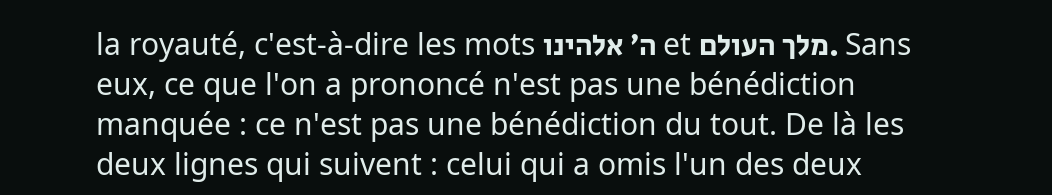la royauté, c'est-à-dire les mots ה׳ אלהינו et מלך העולם. Sans eux, ce que l'on a prononcé n'est pas une bénédiction manquée : ce n'est pas une bénédiction du tout. De là les deux lignes qui suivent : celui qui a omis l'un des deux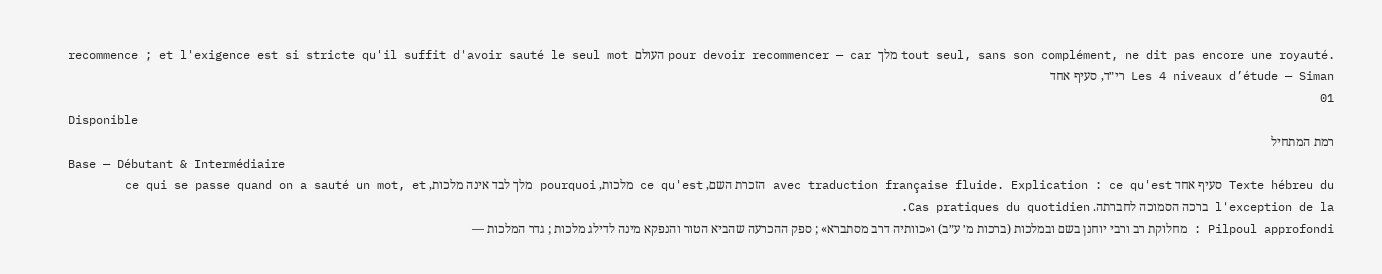recommence ; et l'exigence est si stricte qu'il suffit d'avoir sauté le seul mot העולם pour devoir recommencer — car מלך tout seul, sans son complément, ne dit pas encore une royauté.
Les 4 niveaux d’étude — Siman רי״ד, סעיף אחד
01
Disponible
רמת המתחיל
Base — Débutant & Intermédiaire
Texte hébreu du סעיף אחד avec traduction française fluide. Explication : ce qu'est הזכרת השם, ce qu'est מלכות, pourquoi מלך לבד אינה מלכות, ce qui se passe quand on a sauté un mot, et l'exception de la ברכה הסמוכה לחברתה. Cas pratiques du quotidien.
Pilpoul approfondi : מחלוקת רב ורבי יוחנן בשם ובמלכות (ברכות מ׳ ע״ב) ו«כוותיה דרב מסתברא» ; ספק ההכרעה שהביא הטור והנפקא מינה לדילג מלכות ; גדר המלכות —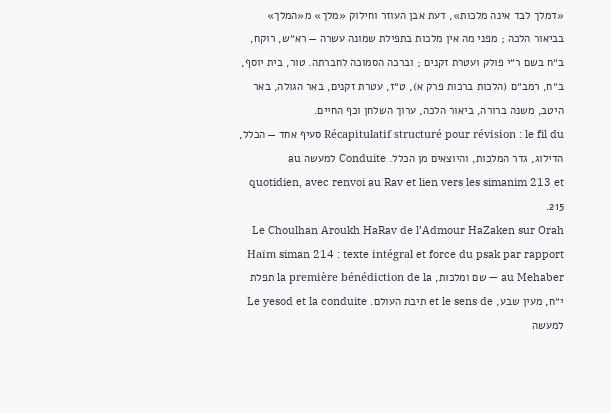«דמלך לבד אינה מלכות», דעת אבן העוזר וחילוק «מלך» מ«המלך» בביאור הלכה ; מפני מה אין מלכות בתפילת שמונה עשרה — רא״ש, רוקח, ב״ח בשם ר״י פולק ועטרת זקנים ; וברכה הסמוכה לחברתה. טור, בית יוסף, ב״ח, רמב״ם (הלכות ברכות פרק א), ט״ז, עטרת זקנים, באר הגולה, באר היטב, משנה ברורה, ביאור הלכה, ערוך השלחן וכף החיים.
Récapitulatif structuré pour révision : le fil du סעיף אחד — הכלל, הדילוג, גדר המלכות, והיוצאים מן הכלל. Conduite למעשה au quotidien, avec renvoi au Rav et lien vers les simanim 213 et 215.
Le Choulhan Aroukh HaRav de l’Admour HaZaken sur Orah Haïm siman 214 : texte intégral et force du psak par rapport au Mehaber — שם ומלכות, la première bénédiction de la תפלת י״ח, מעין שבע, et le sens de תיבת העולם. Le yesod et la conduite למעשה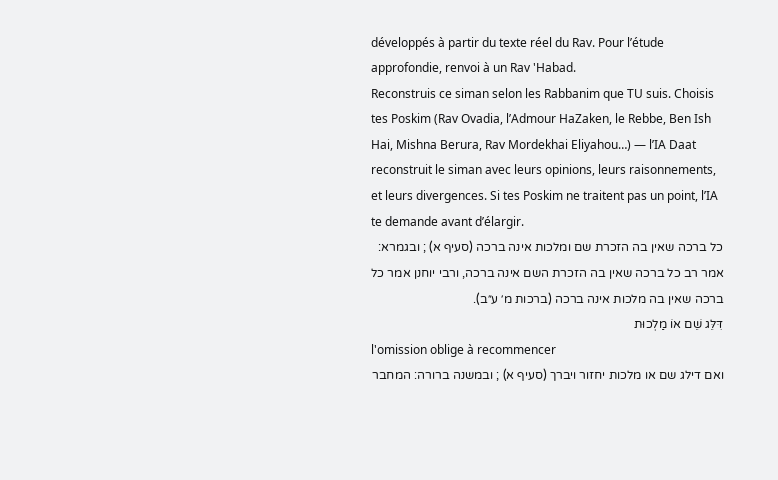développés à partir du texte réel du Rav. Pour l’étude approfondie, renvoi à un Rav 'Habad.
Reconstruis ce siman selon les Rabbanim que TU suis. Choisis tes Poskim (Rav Ovadia, l’Admour HaZaken, le Rebbe, Ben Ish Hai, Mishna Berura, Rav Mordekhai Eliyahou…) — l’IA Daat reconstruit le siman avec leurs opinions, leurs raisonnements, et leurs divergences. Si tes Poskim ne traitent pas un point, l’IA te demande avant d’élargir.
כל ברכה שאין בה הזכרת שם ומלכות אינה ברכה (סעיף א) ; ובגמרא: אמר רב כל ברכה שאין בה הזכרת השם אינה ברכה, ורבי יוחנן אמר כל ברכה שאין בה מלכות אינה ברכה (ברכות מ׳ ע״ב).
דִּלֵּג שֵׁם אוֹ מַלְכוּת
l'omission oblige à recommencer
ואם דילג שם או מלכות יחזור ויברך (סעיף א) ; ובמשנה ברורה: המחבר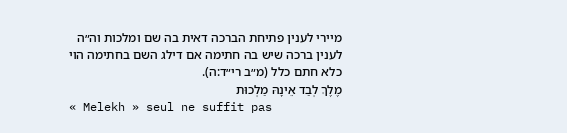מיירי לענין פתיחת הברכה דאית בה שם ומלכות וה״ה לענין ברכה שיש בה חתימה אם דילג השם בחתימה הוי כלא חתם כלל (מ״ב רי״ד:ה).
מֶלֶךְ לְבַד אֵינָהּ מַלְכוּת
« Melekh » seul ne suffit pas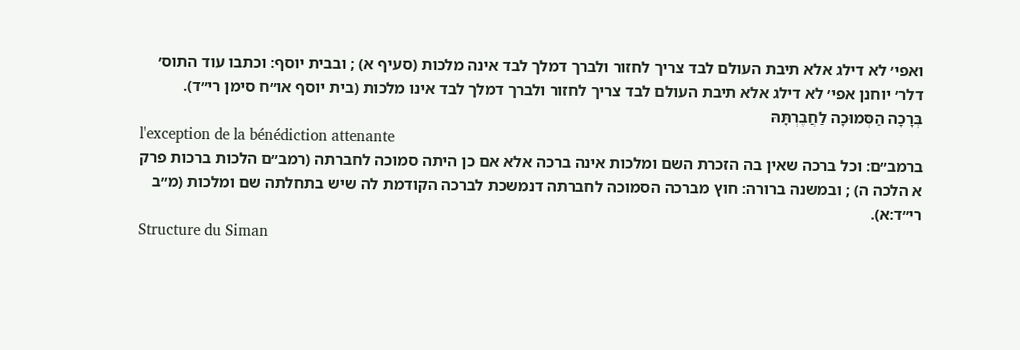ואפי׳ לא דילג אלא תיבת העולם לבד צריך לחזור ולברך דמלך לבד אינה מלכות (סעיף א) ; ובבית יוסף: וכתבו עוד התוס׳ דלר׳ יוחנן אפי׳ לא דילג אלא תיבת העולם לבד צריך לחזור ולברך דמלך לבד אינו מלכות (בית יוסף או״ח סימן רי״ד).
בְּרָכָה הַסְּמוּכָה לַחֲבֶרְתָּהּ
l'exception de la bénédiction attenante
ברמב״ם: וכל ברכה שאין בה הזכרת השם ומלכות אינה ברכה אלא אם כן היתה סמוכה לחברתה (רמב״ם הלכות ברכות פרק א הלכה ה) ; ובמשנה ברורה: חוץ מברכה הסמוכה לחברתה דנמשכת לברכה הקודמת לה שיש בתחלתה שם ומלכות (מ״ב רי״ד:א).
Structure du Siman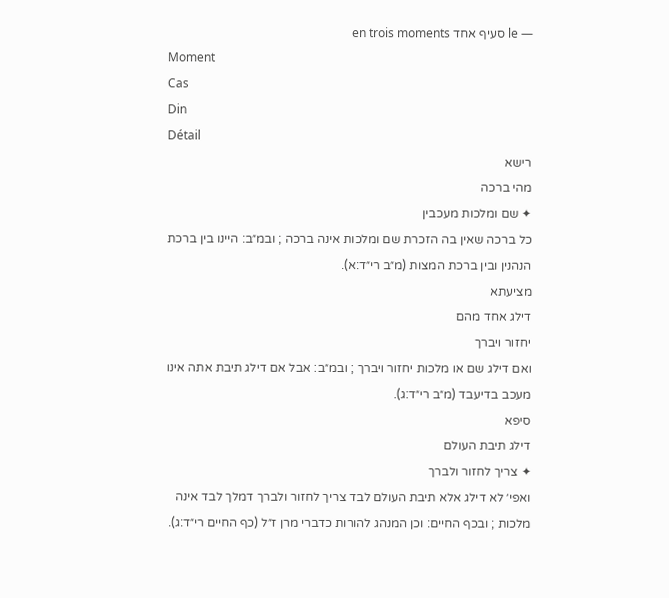— le סעיף אחד en trois moments
Moment
Cas
Din
Détail
רישא
מהי ברכה
✦ שם ומלכות מעכבין
כל ברכה שאין בה הזכרת שם ומלכות אינה ברכה ; ובמ״ב: היינו בין ברכת הנהנין ובין ברכת המצות (מ״ב רי״ד:א).
מציעתא
דילג אחד מהם
יחזור ויברך
ואם דילג שם או מלכות יחזור ויברך ; ובמ״ב: אבל אם דילג תיבת אתה אינו מעכב בדיעבד (מ״ב רי״ד:ג).
סיפא
דילג תיבת העולם
✦ צריך לחזור ולברך
ואפי׳ לא דילג אלא תיבת העולם לבד צריך לחזור ולברך דמלך לבד אינה מלכות ; ובכף החיים: וכן המנהג להורות כדברי מרן ז״ל (כף החיים רי״ד:ג).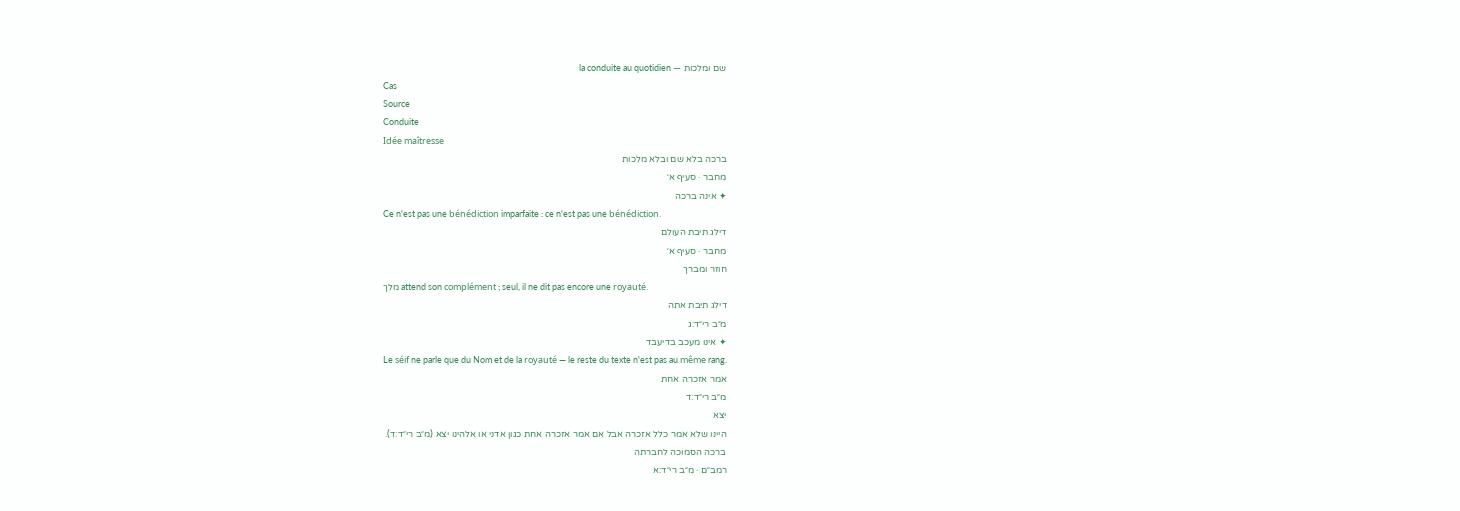שם ומלכות — la conduite au quotidien
Cas
Source
Conduite
Idée maîtresse
ברכה בלא שם ובלא מלכות
מחבר · סעיף א׳
✦ אינה ברכה
Ce n'est pas une bénédiction imparfaite : ce n'est pas une bénédiction.
דילג תיבת העולם
מחבר · סעיף א׳
חוזר ומברך
מלך attend son complément ; seul, il ne dit pas encore une royauté.
דילג תיבת אתה
מ״ב רי״ד:ג
✦ אינו מעכב בדיעבד
Le séif ne parle que du Nom et de la royauté — le reste du texte n'est pas au même rang.
אמר אזכרה אחת
מ״ב רי״ד:ד
יצא
היינו שלא אמר כלל אזכרה אבל אם אמר אזכרה אחת כגון אדני או אלהינו יצא (מ״ב רי״ד:ד).
ברכה הסמוכה לחברתה
רמב״ם · מ״ב רי״ד:א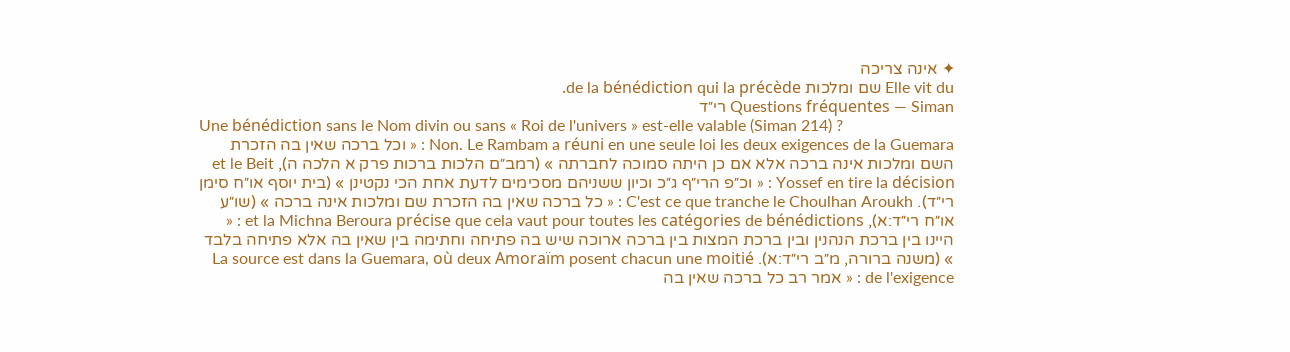✦ אינה צריכה
Elle vit du שם ומלכות de la bénédiction qui la précède.
Questions fréquentes — Siman רי״ד
Une bénédiction sans le Nom divin ou sans « Roi de l'univers » est-elle valable (Siman 214) ?
Non. Le Rambam a réuni en une seule loi les deux exigences de la Guemara : « וכל ברכה שאין בה הזכרת השם ומלכות אינה ברכה אלא אם כן היתה סמוכה לחברתה » (רמב״ם הלכות ברכות פרק א הלכה ה), et le Beit Yossef en tire la décision : « וכ״פ הרי״ף ג״כ וכיון ששניהם מסכימים לדעת אחת הכי נקטינן » (בית יוסף או״ח סימן רי״ד). C'est ce que tranche le Choulhan Aroukh : « כל ברכה שאין בה הזכרת שם ומלכות אינה ברכה » (שו״ע או״ח רי״ד:א), et la Michna Beroura précise que cela vaut pour toutes les catégories de bénédictions : « היינו בין ברכת הנהנין ובין ברכת המצות בין ברכה ארוכה שיש בה פתיחה וחתימה בין שאין בה אלא פתיחה בלבד » (משנה ברורה, מ״ב רי״ד:א). La source est dans la Guemara, où deux Amoraïm posent chacun une moitié de l'exigence : « אמר רב כל ברכה שאין בה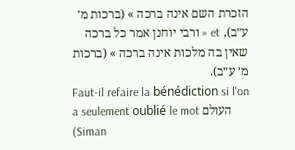הזכרת השם אינה ברכה » (ברכות מ׳ ע״ב), et « ורבי יוחנן אמר כל ברכה שאין בה מלכות אינה ברכה » (ברכות מ׳ ע״ב).
Faut-il refaire la bénédiction si l'on a seulement oublié le mot העולם (Siman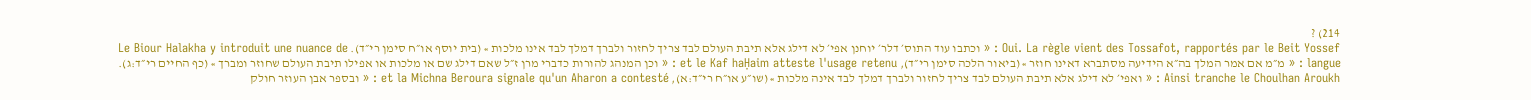214) ?
Oui. La règle vient des Tossafot, rapportés par le Beit Yossef : « וכתבו עוד התוס׳ דלר׳ יוחנן אפי׳ לא דילג אלא תיבת העולם לבד צריך לחזור ולברך דמלך לבד אינו מלכות » (בית יוסף או״ח סימן רי״ד). Le Biour Halakha y introduit une nuance de langue : « מ״מ אם אמר המלך בה״א הידיעה מסתברא דאינו חוזר » (ביאור הלכה סימן רי״ד), et le Kaf haḤaim atteste l'usage retenu : « וכן המנהג להורות כדברי מרן ז״ל שאם דילג שם או מלכות או אפילו תיבת העולם שחוזר ומברך » (כף החיים רי״ד:ג). Ainsi tranche le Choulhan Aroukh : « ואפי׳ לא דילג אלא תיבת העולם לבד צריך לחזור ולברך דמלך לבד אינה מלכות » (שו״ע או״ח רי״ד:א), et la Michna Beroura signale qu'un Aharon a contesté : « ובספר אבן העוזר חולק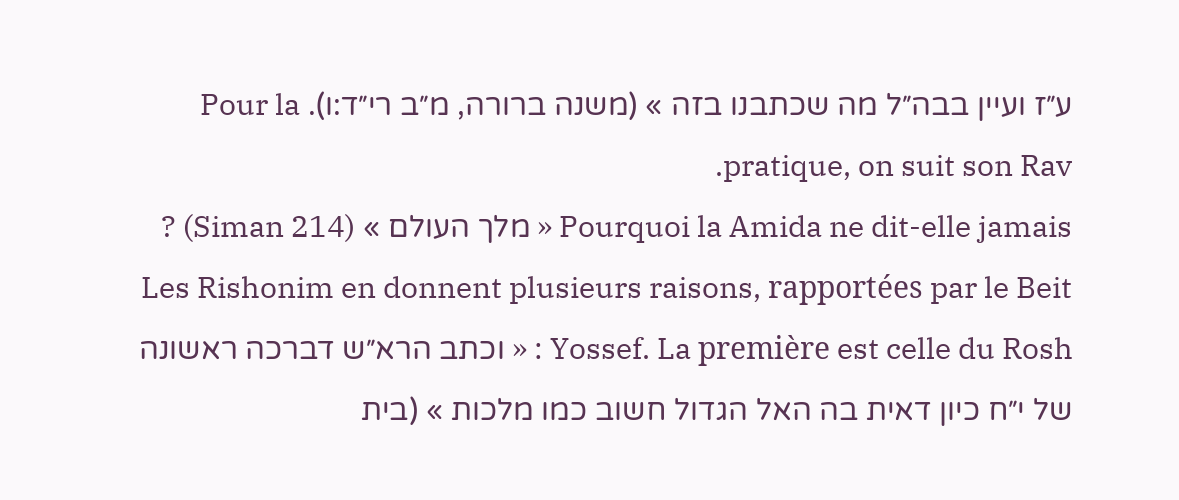ע״ז ועיין בבה״ל מה שכתבנו בזה » (משנה ברורה, מ״ב רי״ד:ו). Pour la pratique, on suit son Rav.
Pourquoi la Amida ne dit-elle jamais « מלך העולם » (Siman 214) ?
Les Rishonim en donnent plusieurs raisons, rapportées par le Beit Yossef. La première est celle du Rosh : « וכתב הרא״ש דברכה ראשונה של י״ח כיון דאית בה האל הגדול חשוב כמו מלכות » (בית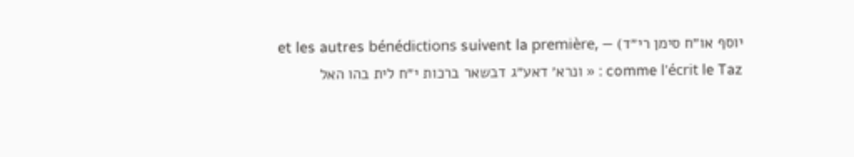יוסף או״ח סימן רי״ד) — et les autres bénédictions suivent la première, comme l'écrit le Taz : « ונרא׳ דאע״ג דבשאר ברכות י״ח לית בהו האל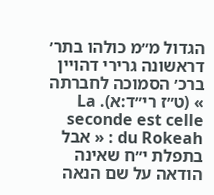הגדול מ״מ כולהו בתר׳ דראשונה גרירי דהויין ברכ׳ הסמוכה לחברתה » (ט״ז רי״ד:א). La seconde est celle du Rokeah : « אבל בתפלת י״ח שאינה הודאה על שם הנאה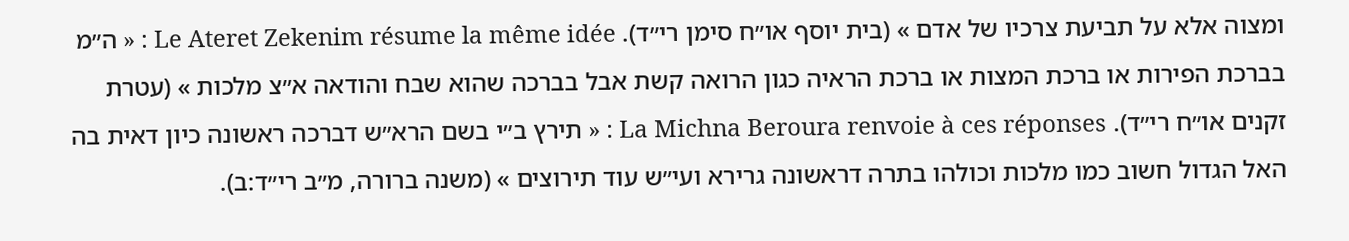ומצוה אלא על תביעת צרכיו של אדם » (בית יוסף או״ח סימן רי״ד). Le Ateret Zekenim résume la même idée : « ה״מ בברכת הפירות או ברכת המצות או ברכת הראיה כגון הרואה קשת אבל בברכה שהוא שבח והודאה א״צ מלכות » (עטרת זקנים או״ח רי״ד). La Michna Beroura renvoie à ces réponses : « תירץ ב״י בשם הרא״ש דברכה ראשונה כיון דאית בה האל הגדול חשוב כמו מלכות וכולהו בתרה דראשונה גרירא ועי״ש עוד תירוצים » (משנה ברורה, מ״ב רי״ד:ב).